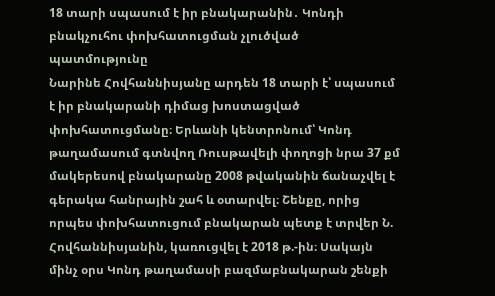18 տարի սպասում է իր բնակարանին․ Կոնդի բնակչուհու փոխհատուցման չլուծված պատմությունը
Նարինե Հովհաննիսյանը արդեն 18 տարի է՝ սպասում է իր բնակարանի դիմաց խոստացված փոխհատուցմանը։ Երևանի կենտրոնում՝ Կոնդ թաղամասում գտնվող Ռուսթավելի փողոցի նրա 37 քմ մակերեսով բնակարանը 2008 թվականին ճանաչվել է գերակա հանրային շահ և օտարվել։ Շենքը, որից որպես փոխհատուցում բնակարան պետք է տրվեր Ն. Հովհաննիսյանին, կառուցվել է 2018 թ.-ին։ Սակայն մինչ օրս Կոնդ թաղամասի բազմաբնակարան շենքի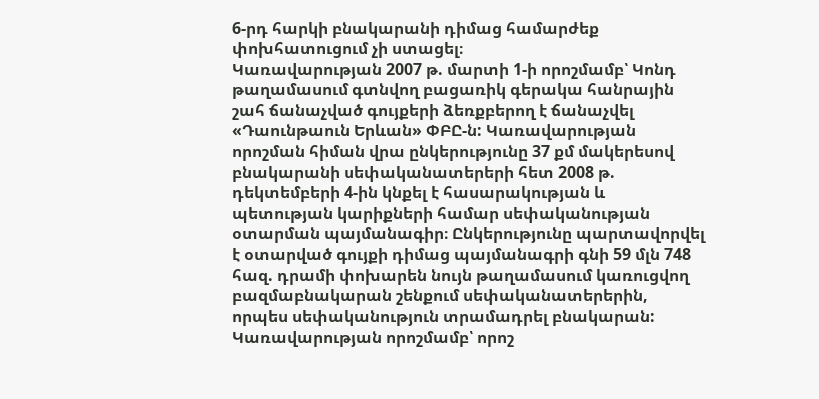6-րդ հարկի բնակարանի դիմաց համարժեք փոխհատուցում չի ստացել։
Կառավարության 2007 թ. մարտի 1-ի որոշմամբ՝ Կոնդ թաղամասում գտնվող բացառիկ գերակա հանրային շահ ճանաչված գույքերի ձեռքբերող է ճանաչվել «Դաունթաուն Երևան» ՓԲԸ-ն: Կառավարության որոշման հիման վրա ընկերությունը 37 քմ մակերեսով բնակարանի սեփականատերերի հետ 2008 թ. դեկտեմբերի 4-ին կնքել է հասարակության և պետության կարիքների համար սեփականության օտարման պայմանագիր։ Ընկերությունը պարտավորվել է օտարված գույքի դիմաց պայմանագրի գնի 59 մլն 748 հազ. դրամի փոխարեն նույն թաղամասում կառուցվող բազմաբնակարան շենքում սեփականատերերին, որպես սեփականություն տրամադրել բնակարան:
Կառավարության որոշմամբ՝ որոշ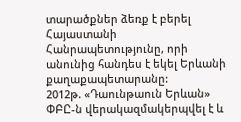տարածքներ ձեռք է բերել Հայաստանի Հանրապետությունը, որի անունից հանդես է եկել Երևանի քաղաքապետարանը:
2012թ. «Դաունթաուն Երևան» ՓԲԸ-ն վերակազմակերպվել է և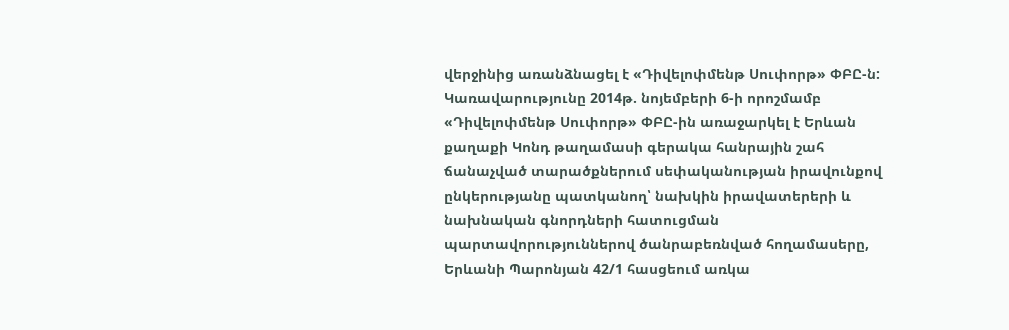վերջինից առանձնացել է «Դիվելոփմենթ Սուփորթ» ՓԲԸ-ն: Կառավարությունը 2014թ. նոյեմբերի 6-ի որոշմամբ «Դիվելոփմենթ Սուփորթ» ՓԲԸ-ին առաջարկել է Երևան քաղաքի Կոնդ թաղամասի գերակա հանրային շահ ճանաչված տարածքներում սեփականության իրավունքով ընկերությանը պատկանող՝ նախկին իրավատերերի և նախնական գնորդների հատուցման պարտավորություններով ծանրաբեռնված հողամասերը, Երևանի Պարոնյան 42/1 հասցեում առկա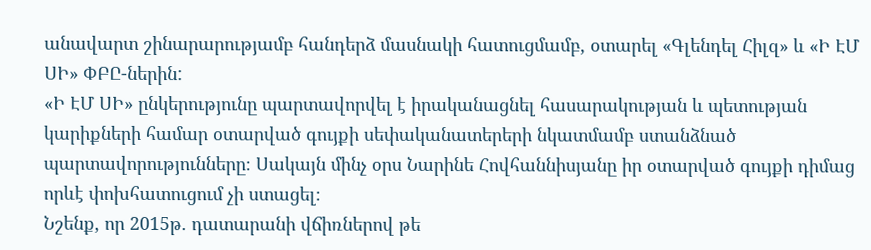անավարտ շինարարությամբ հանդերձ մասնակի հատուցմամբ, օտարել «Գլենդել Հիլզ» և «Ի ԷՄ ՍԻ» ՓԲԸ-ներին:
«Ի ԷՄ ՍԻ» ընկերությունը պարտավորվել է իրականացնել հասարակության և պետության կարիքների համար օտարված գույքի սեփականատերերի նկատմամբ ստանձնած պարտավորությունները։ Սակայն մինչ օրս Նարինե Հովհաննիսյանը իր օտարված գույքի դիմաց որևէ փոխհատուցում չի ստացել։
Նշենք, որ 2015թ. դատարանի վճիռներով թե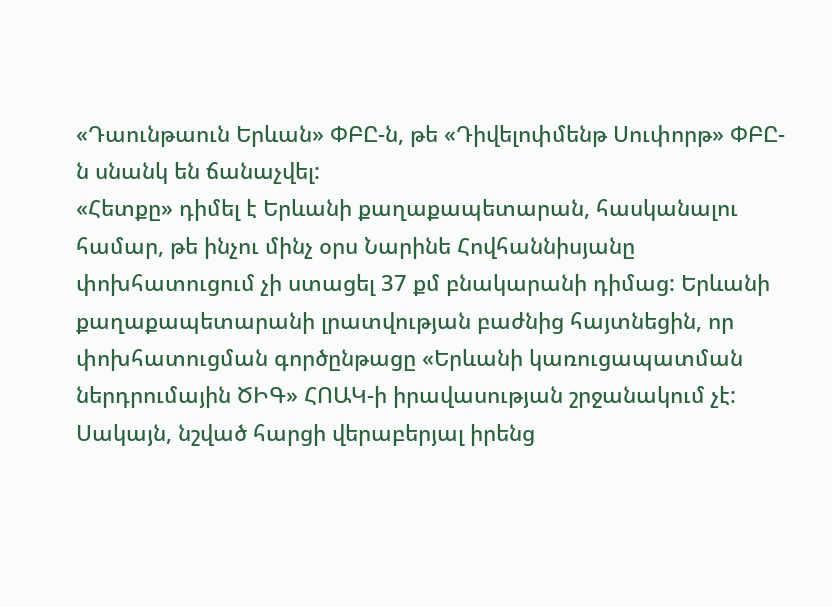«Դաունթաուն Երևան» ՓԲԸ-ն, թե «Դիվելոփմենթ Սուփորթ» ՓԲԸ-ն սնանկ են ճանաչվել:
«Հետքը» դիմել է Երևանի քաղաքապետարան, հասկանալու համար, թե ինչու մինչ օրս Նարինե Հովհաննիսյանը փոխհատուցում չի ստացել 37 քմ բնակարանի դիմաց: Երևանի քաղաքապետարանի լրատվության բաժնից հայտնեցին, որ փոխհատուցման գործընթացը «Երևանի կառուցապատման ներդրումային ԾԻԳ» ՀՈԱԿ-ի իրավասության շրջանակում չէ: Սակայն, նշված հարցի վերաբերյալ իրենց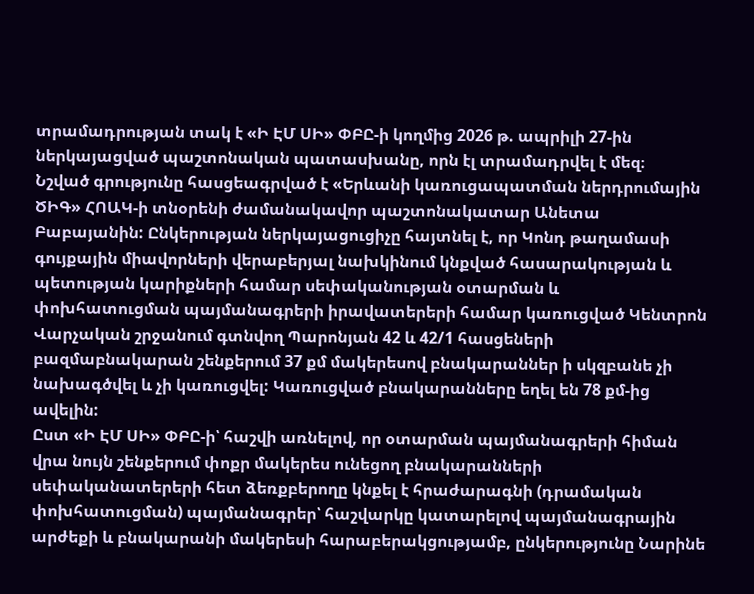տրամադրության տակ է «Ի ԷՄ ՍԻ» ՓԲԸ-ի կողմից 2026 թ. ապրիլի 27-ին ներկայացված պաշտոնական պատասխանը, որն էլ տրամադրվել է մեզ։
Նշված գրությունը հասցեագրված է «Երևանի կառուցապատման ներդրումային ԾԻԳ» ՀՈԱԿ-ի տնօրենի ժամանակավոր պաշտոնակատար Անետա Բաբայանին: Ընկերության ներկայացուցիչը հայտնել է, որ Կոնդ թաղամասի գույքային միավորների վերաբերյալ նախկինում կնքված հասարակության և պետության կարիքների համար սեփականության օտարման և փոխհատուցման պայմանագրերի իրավատերերի համար կառուցված Կենտրոն Վարչական շրջանում գտնվող Պարոնյան 42 և 42/1 հասցեների բազմաբնակարան շենքերում 37 քմ մակերեսով բնակարաններ ի սկզբանե չի նախագծվել և չի կառուցվել: Կառուցված բնակարանները եղել են 78 քմ-ից ավելին:
Ըստ «Ի ԷՄ ՍԻ» ՓԲԸ-ի՝ հաշվի առնելով, որ օտարման պայմանագրերի հիման վրա նույն շենքերում փոքր մակերես ունեցող բնակարանների սեփականատերերի հետ ձեռքբերողը կնքել է հրաժարագնի (դրամական փոխհատուցման) պայմանագրեր՝ հաշվարկը կատարելով պայմանագրային արժեքի և բնակարանի մակերեսի հարաբերակցությամբ, ընկերությունը Նարինե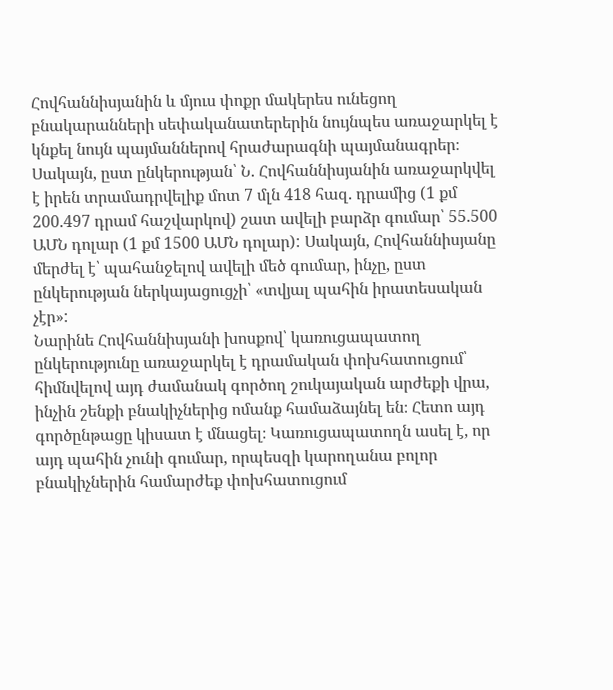Հովհաննիսյանին և մյուս փոքր մակերես ունեցող բնակարանների սեփականատերերին նույնպես առաջարկել է կնքել նույն պայմաններով հրաժարագնի պայմանագրեր։ Սակայն, ըստ ընկերության՝ Ն. Հովհաննիսյանին առաջարկվել է իրեն տրամադրվելիք մոտ 7 մլն 418 հազ. դրամից (1 քմ 200.497 դրամ հաշվարկով) շատ ավելի բարձր գումար՝ 55.500 ԱՄՆ դոլար (1 քմ 1500 ԱՄՆ դոլար): Սակայն, Հովհաննիսյանը մերժել է՝ պահանջելով ավելի մեծ գումար, ինչը, ըստ ընկերության ներկայացուցչի՝ «տվյալ պահին իրատեսական չէր»:
Նարինե Հովհաննիսյանի խոսքով՝ կառուցապատող ընկերությունը առաջարկել է դրամական փոխհատուցում՝ հիմնվելով այդ ժամանակ գործող շուկայական արժեքի վրա, ինչին շենքի բնակիչներից ոմանք համաձայնել են։ Հետո այդ գործընթացը կիսատ է մնացել։ Կառուցապատողն ասել է, որ այդ պահին չունի գումար, որպեսզի կարողանա բոլոր բնակիչներին համարժեք փոխհատուցում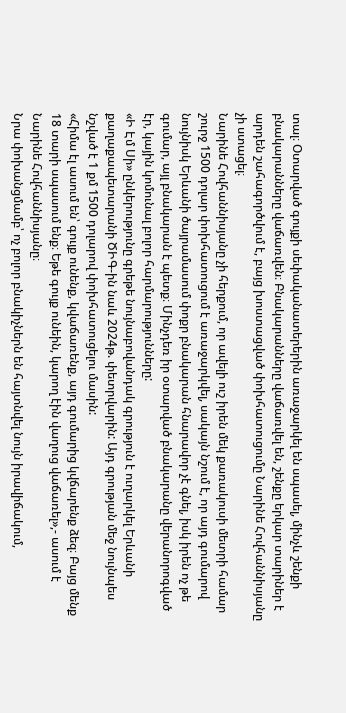տալ։ Օտարված գույքի սեփականատերերին առաջարկել են սպասել, մինչև շենքի բնակարանները վաճառվեն։ Բնակարանները վաճառվել են, շենքը երկար տարիներ է արդեն շահագործվում է, բայց խոստացված փոխհատուցումը Նարինե Հովհաննիսյանը չի ստացել։
Նարինե Հովհաննիսյանը չի հերքում, որ ավելի ուշ իրեն մեկ քառակուսի մետրի համար շուրջ 1500 դոլար փոխհատուցում է առաջարկվել, սակայն նշում է, որ այդ գումարով նույնիսկ Երևանի ծայրամասում փոքր բնակարան հնարավոր չէ գնել, իսկ իրեն ոչ թե գումար, այլ բնակարան է պետք։ Մինչդեռ իր օտարված բնակարանը վերանորոգված էր, կային կոմունալ բոլոր հարմարությունները:
«Ի Էմ Սի» ընկերությունը գրեթե նույնաբովանդակ գրություն է ուղարկել Երևանի քաղաքապետարանի ԾԻԳ-ին նաև 2024թ. փետրվարին: Այդ գրության մեջ նույնպես նշված է 1 քմ 1500 դոլարով փոխհատուցելու մասին:
«Հիմա էլ ասում են՝ գույք ունենք, կվաճառենք, այդ գումարից կվճարենք ձեզ։ Բայց մենք 18 տարի սպասում ենք։ Եթե գույք ունեին, կարող էին վաղուց վաճառել»,- ասում է Նարինե Հովհաննիսյանը։
Նրա փոխանցմամբ՝ ոչ բոլոր բնակիչներն են հայտնվել նույն իրավիճակում,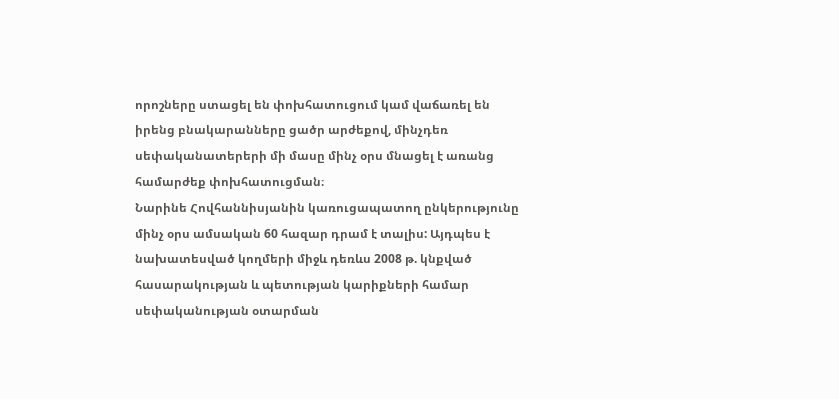որոշները ստացել են փոխհատուցում կամ վաճառել են իրենց բնակարանները ցածր արժեքով, մինչդեռ սեփականատերերի մի մասը մինչ օրս մնացել է առանց համարժեք փոխհատուցման։
Նարինե Հովհաննիսյանին կառուցապատող ընկերությունը մինչ օրս ամսական 60 հազար դրամ է տալիս: Այդպես է նախատեսված կողմերի միջև դեռևս 2008 թ. կնքված հասարակության և պետության կարիքների համար սեփականության օտարման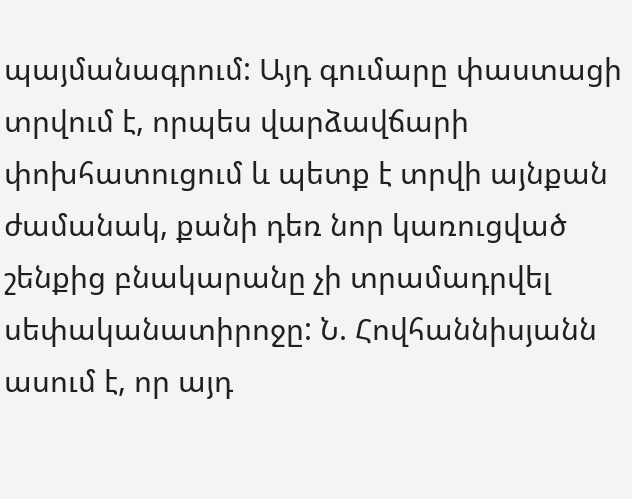պայմանագրում: Այդ գումարը փաստացի տրվում է, որպես վարձավճարի փոխհատուցում և պետք է տրվի այնքան ժամանակ, քանի դեռ նոր կառուցված շենքից բնակարանը չի տրամադրվել սեփականատիրոջը: Ն. Հովհաննիսյանն ասում է, որ այդ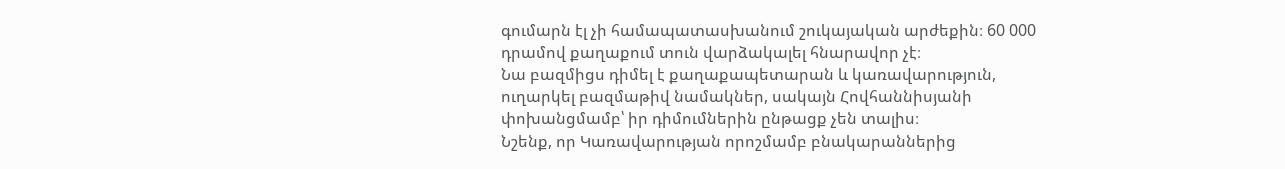գումարն էլ չի համապատասխանում շուկայական արժեքին։ 60 000 դրամով քաղաքում տուն վարձակալել հնարավոր չէ։
Նա բազմիցս դիմել է քաղաքապետարան և կառավարություն, ուղարկել բազմաթիվ նամակներ, սակայն Հովհաննիսյանի փոխանցմամբ՝ իր դիմումներին ընթացք չեն տալիս։
Նշենք, որ Կառավարության որոշմամբ բնակարաններից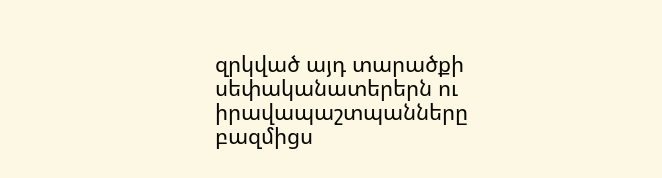զրկված այդ տարածքի սեփականատերերն ու իրավապաշտպանները բազմիցս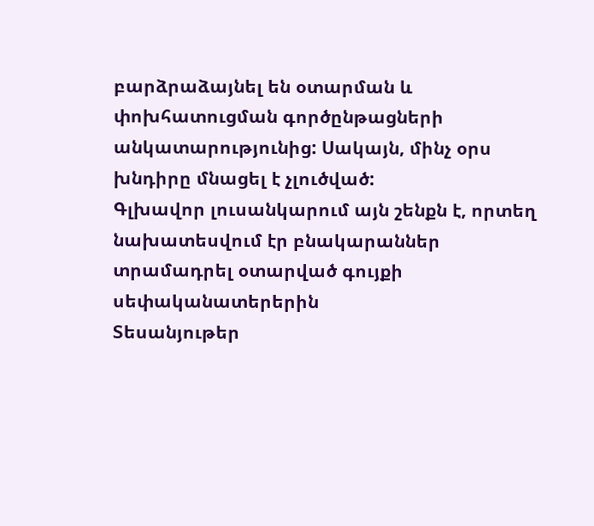բարձրաձայնել են օտարման և փոխհատուցման գործընթացների անկատարությունից: Սակայն, մինչ օրս խնդիրը մնացել է չլուծված:
Գլխավոր լուսանկարում այն շենքն է, որտեղ նախատեսվում էր բնակարաններ տրամադրել օտարված գույքի սեփականատերերին
Տեսանյութեր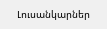Լուսանկարներ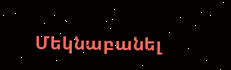Մեկնաբանել